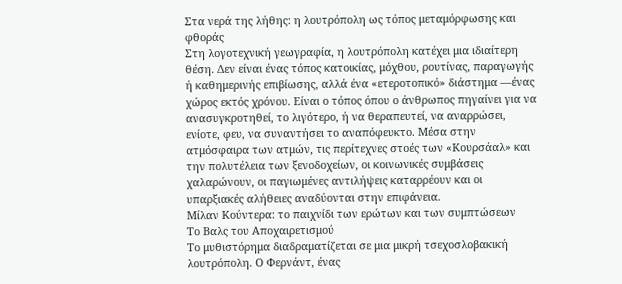Στα νερά της λήθης: η λουτρόπολη ως τόπος μεταμόρφωσης και φθοράς
Στη λογοτεχνική γεωγραφία, η λουτρόπολη κατέχει μια ιδιαίτερη θέση. Δεν είναι ένας τόπος κατοικίας, μόχθου, ρουτίνας, παραγωγής ή καθημερινής επιβίωσης, αλλά ένα «ετεροτοπικό» διάστημα —ένας χώρος εκτός χρόνου. Είναι ο τόπος όπου ο άνθρωπος πηγαίνει για να ανασυγκροτηθεί, το λιγότερο, ή να θεραπευτεί, να αναρρώσει, ενίοτε, φευ, να συναντήσει το αναπόφευκτο. Μέσα στην ατμόσφαιρα των ατμών, τις περίτεχνες στοές των «Κουρσάαλ» και την πολυτέλεια των ξενοδοχείων, οι κοινωνικές συμβάσεις χαλαρώνουν, οι παγιωμένες αντιλήψεις καταρρέουν και οι υπαρξιακές αλήθειες αναδύονται στην επιφάνεια.
Μίλαν Κούντερα: το παιχνίδι των ερώτων και των συμπτώσεων
Το Βαλς του Αποχαιρετισμού
Το μυθιστόρημα διαδραματίζεται σε μια μικρή τσεχοσλοβακική λουτρόπολη. Ο Φερνάντ, ένας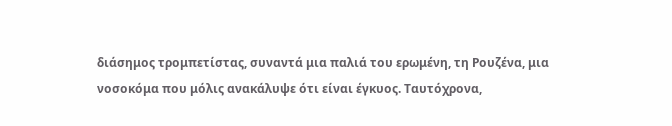διάσημος τρομπετίστας, συναντά μια παλιά του ερωμένη, τη Ρουζένα, μια νοσοκόμα που μόλις ανακάλυψε ότι είναι έγκυος. Ταυτόχρονα,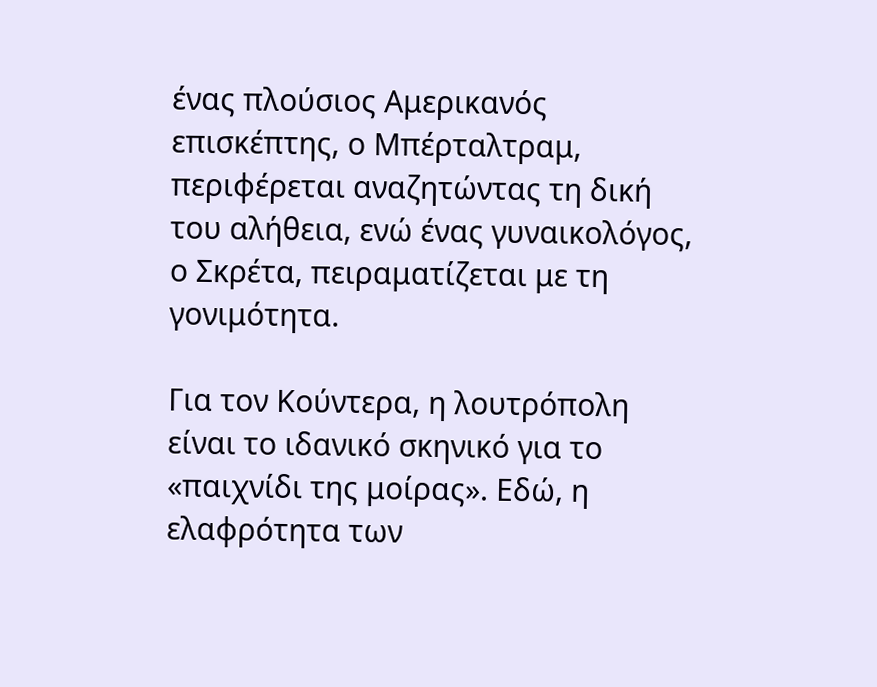ένας πλούσιος Αμερικανός επισκέπτης, ο Μπέρταλτραμ, περιφέρεται αναζητώντας τη δική του αλήθεια, ενώ ένας γυναικολόγος, ο Σκρέτα, πειραματίζεται με τη γονιμότητα.

Για τον Κούντερα, η λουτρόπολη είναι το ιδανικό σκηνικό για το «παιχνίδι της μοίρας». Εδώ, η ελαφρότητα των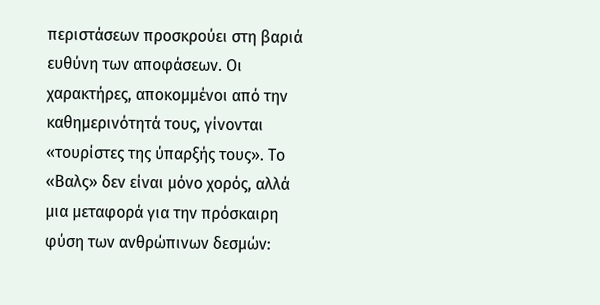περιστάσεων προσκρούει στη βαριά ευθύνη των αποφάσεων. Οι χαρακτήρες, αποκομμένοι από την καθημερινότητά τους, γίνονται «τουρίστες της ύπαρξής τους». Το «Βαλς» δεν είναι μόνο χορός, αλλά μια μεταφορά για την πρόσκαιρη φύση των ανθρώπινων δεσμών: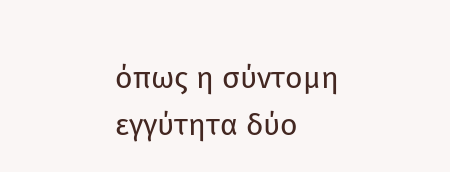όπως η σύντομη εγγύτητα δύο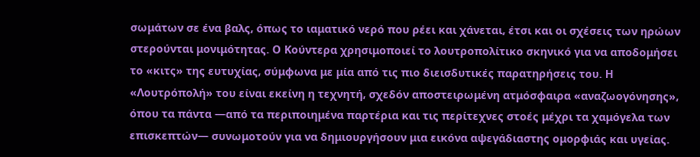σωμάτων σε ένα βαλς, όπως το ιαματικό νερό που ρέει και χάνεται, έτσι και οι σχέσεις των ηρώων στερούνται μονιμότητας. Ο Κούντερα χρησιμοποιεί το λουτροπολίτικο σκηνικό για να αποδομήσει το «κιτς» της ευτυχίας, σύμφωνα με μία από τις πιο διεισδυτικές παρατηρήσεις του. Η «Λουτρόπολή» του είναι εκείνη η τεχνητή, σχεδόν αποστειρωμένη ατμόσφαιρα «αναζωογόνησης», όπου τα πάντα —από τα περιποιημένα παρτέρια και τις περίτεχνες στοές μέχρι τα χαμόγελα των επισκεπτών— συνωμοτούν για να δημιουργήσουν μια εικόνα αψεγάδιαστης ομορφιάς και υγείας.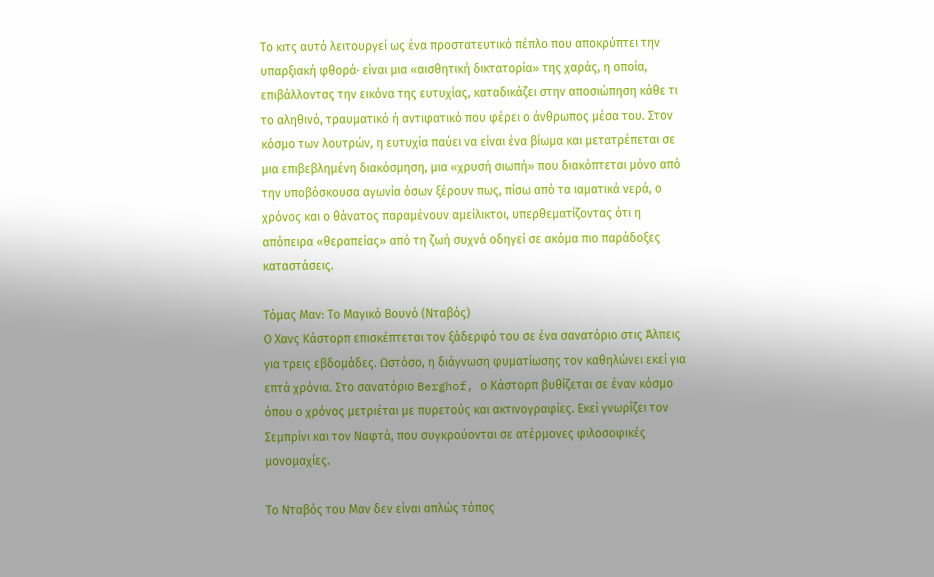Το κιτς αυτό λειτουργεί ως ένα προστατευτικό πέπλο που αποκρύπτει την υπαρξιακή φθορά· είναι μια «αισθητική δικτατορία» της χαράς, η οποία, επιβάλλοντας την εικόνα της ευτυχίας, καταδικάζει στην αποσιώπηση κάθε τι το αληθινό, τραυματικό ή αντιφατικό που φέρει ο άνθρωπος μέσα του. Στον κόσμο των λουτρών, η ευτυχία παύει να είναι ένα βίωμα και μετατρέπεται σε μια επιβεβλημένη διακόσμηση, μια «χρυσή σιωπή» που διακόπτεται μόνο από την υποβόσκουσα αγωνία όσων ξέρουν πως, πίσω από τα ιαματικά νερά, ο χρόνος και ο θάνατος παραμένουν αμείλικτοι, υπερθεματίζοντας ότι η απόπειρα «θεραπείας» από τη ζωή συχνά οδηγεί σε ακόμα πιο παράδοξες καταστάσεις.

Τόμας Μαν: Το Μαγικό Βουνό (Νταβός)
Ο Χανς Κάστορπ επισκέπτεται τον ξάδερφό του σε ένα σανατόριο στις Άλπεις για τρεις εβδομάδες. Ωστόσο, η διάγνωση φυματίωσης τον καθηλώνει εκεί για επτά χρόνια. Στο σανατόριο Berghof, ο Κάστορπ βυθίζεται σε έναν κόσμο όπου ο χρόνος μετριέται με πυρετούς και ακτινογραφίες. Εκεί γνωρίζει τον Σεμπρίνι και τον Ναφτά, που συγκρούονται σε ατέρμονες φιλοσοφικές μονομαχίες.

Το Νταβός του Μαν δεν είναι απλώς τόπος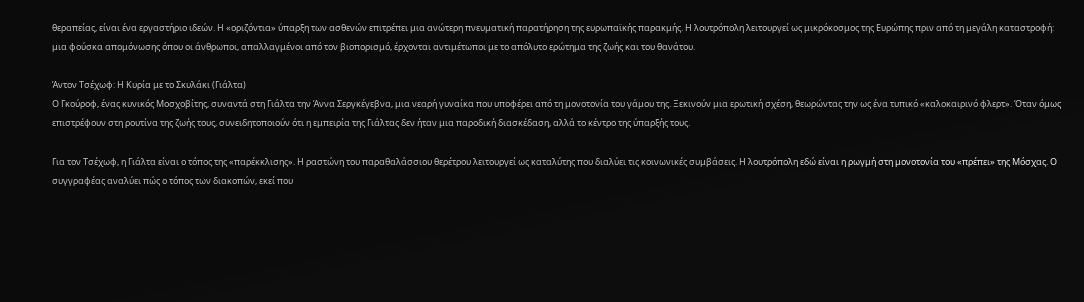θεραπείας, είναι ένα εργαστήριο ιδεών. Η «οριζόντια» ύπαρξη των ασθενών επιτρέπει μια ανώτερη πνευματική παρατήρηση της ευρωπαϊκής παρακμής. Η λουτρόπολη λειτουργεί ως μικρόκοσμος της Ευρώπης πριν από τη μεγάλη καταστροφή: μια φούσκα απομόνωσης όπου οι άνθρωποι, απαλλαγμένοι από τον βιοπορισμό, έρχονται αντιμέτωποι με το απόλυτο ερώτημα της ζωής και του θανάτου.

Άντον Τσέχωφ: Η Κυρία με το Σκυλάκι (Γιάλτα)
Ο Γκούροφ, ένας κυνικός Μοσχοβίτης, συναντά στη Γιάλτα την Άννα Σεργκέγεβνα, μια νεαρή γυναίκα που υποφέρει από τη μονοτονία του γάμου της. Ξεκινούν μια ερωτική σχέση, θεωρώντας την ως ένα τυπικό «καλοκαιρινό φλερτ». Όταν όμως επιστρέφουν στη ρουτίνα της ζωής τους, συνειδητοποιούν ότι η εμπειρία της Γιάλτας δεν ήταν μια παροδική διασκέδαση, αλλά το κέντρο της ύπαρξής τους.

Για τον Τσέχωφ, η Γιάλτα είναι ο τόπος της «παρέκκλισης». Η ραστώνη του παραθαλάσσιου θερέτρου λειτουργεί ως καταλύτης που διαλύει τις κοινωνικές συμβάσεις. Η λουτρόπολη εδώ είναι η ρωγμή στη μονοτονία του «πρέπει» της Μόσχας. Ο συγγραφέας αναλύει πώς ο τόπος των διακοπών, εκεί που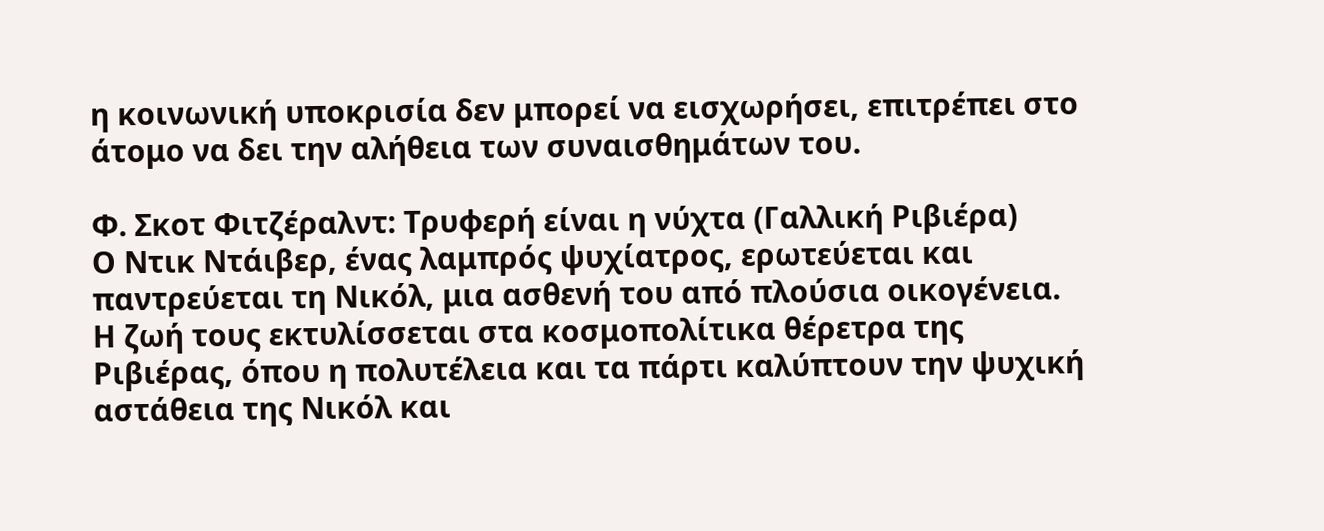η κοινωνική υποκρισία δεν μπορεί να εισχωρήσει, επιτρέπει στο άτομο να δει την αλήθεια των συναισθημάτων του.

Φ. Σκοτ Φιτζέραλντ: Τρυφερή είναι η νύχτα (Γαλλική Ριβιέρα)
Ο Ντικ Ντάιβερ, ένας λαμπρός ψυχίατρος, ερωτεύεται και παντρεύεται τη Νικόλ, μια ασθενή του από πλούσια οικογένεια. Η ζωή τους εκτυλίσσεται στα κοσμοπολίτικα θέρετρα της Ριβιέρας, όπου η πολυτέλεια και τα πάρτι καλύπτουν την ψυχική αστάθεια της Νικόλ και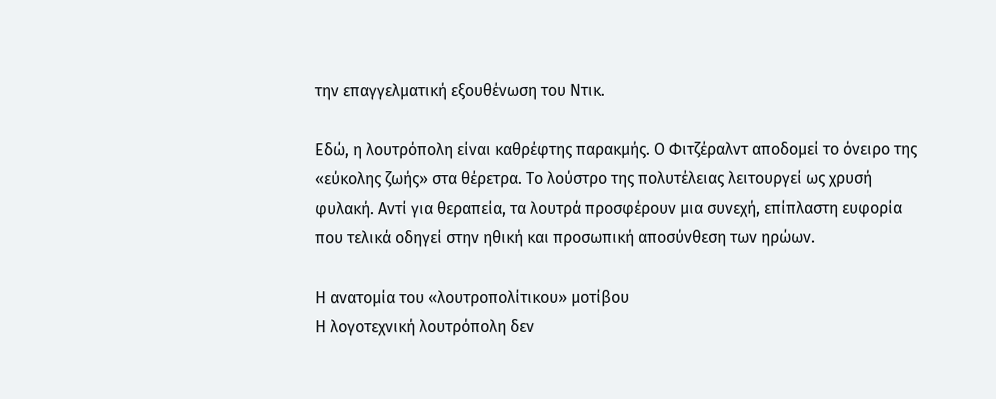την επαγγελματική εξουθένωση του Ντικ.

Εδώ, η λουτρόπολη είναι καθρέφτης παρακμής. Ο Φιτζέραλντ αποδομεί το όνειρο της «εύκολης ζωής» στα θέρετρα. Το λούστρο της πολυτέλειας λειτουργεί ως χρυσή φυλακή. Αντί για θεραπεία, τα λουτρά προσφέρουν μια συνεχή, επίπλαστη ευφορία που τελικά οδηγεί στην ηθική και προσωπική αποσύνθεση των ηρώων.

Η ανατομία του «λουτροπολίτικου» μοτίβου
Η λογοτεχνική λουτρόπολη δεν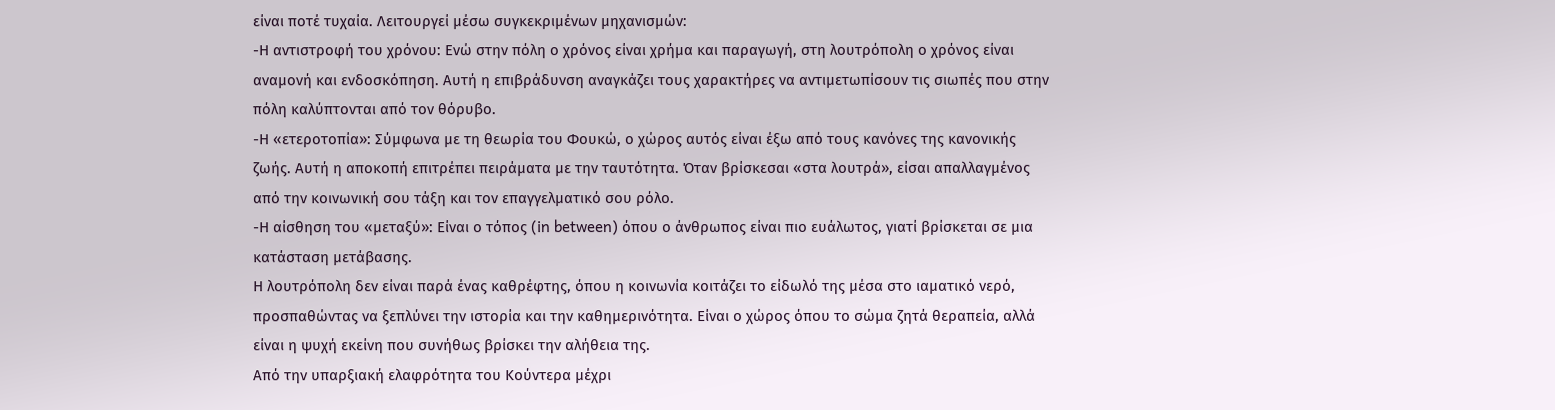είναι ποτέ τυχαία. Λειτουργεί μέσω συγκεκριμένων μηχανισμών:
-Η αντιστροφή του χρόνου: Ενώ στην πόλη ο χρόνος είναι χρήμα και παραγωγή, στη λουτρόπολη ο χρόνος είναι αναμονή και ενδοσκόπηση. Αυτή η επιβράδυνση αναγκάζει τους χαρακτήρες να αντιμετωπίσουν τις σιωπές που στην πόλη καλύπτονται από τον θόρυβο.
-Η «ετεροτοπία»: Σύμφωνα με τη θεωρία του Φουκώ, ο χώρος αυτός είναι έξω από τους κανόνες της κανονικής ζωής. Αυτή η αποκοπή επιτρέπει πειράματα με την ταυτότητα. Όταν βρίσκεσαι «στα λουτρά», είσαι απαλλαγμένος από την κοινωνική σου τάξη και τον επαγγελματικό σου ρόλο.
-Η αίσθηση του «μεταξύ»: Είναι ο τόπος (in between) όπου ο άνθρωπος είναι πιο ευάλωτος, γιατί βρίσκεται σε μια κατάσταση μετάβασης.
Η λουτρόπολη δεν είναι παρά ένας καθρέφτης, όπου η κοινωνία κοιτάζει το είδωλό της μέσα στο ιαματικό νερό, προσπαθώντας να ξεπλύνει την ιστορία και την καθημερινότητα. Είναι ο χώρος όπου το σώμα ζητά θεραπεία, αλλά είναι η ψυχή εκείνη που συνήθως βρίσκει την αλήθεια της.
Από την υπαρξιακή ελαφρότητα του Κούντερα μέχρι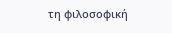τη φιλοσοφική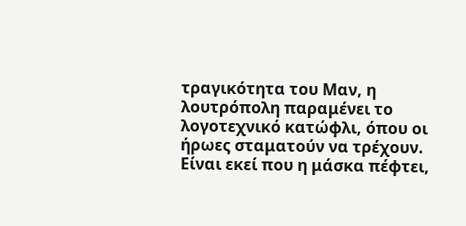τραγικότητα του Μαν, η λουτρόπολη παραμένει το λογοτεχνικό κατώφλι, όπου οι ήρωες σταματούν να τρέχουν. Είναι εκεί που η μάσκα πέφτει,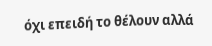όχι επειδή το θέλουν αλλά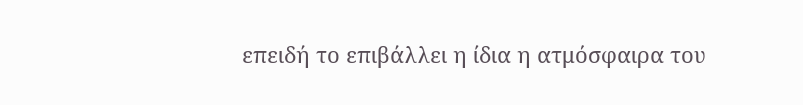επειδή το επιβάλλει η ίδια η ατμόσφαιρα του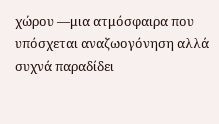χώρου —μια ατμόσφαιρα που υπόσχεται αναζωογόνηση αλλά συχνά παραδίδει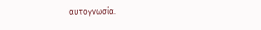αυτογνωσία.